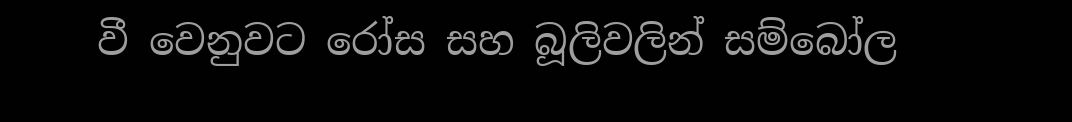වී වෙනුවට රෝස සහ බූලිවලින් සම්බෝල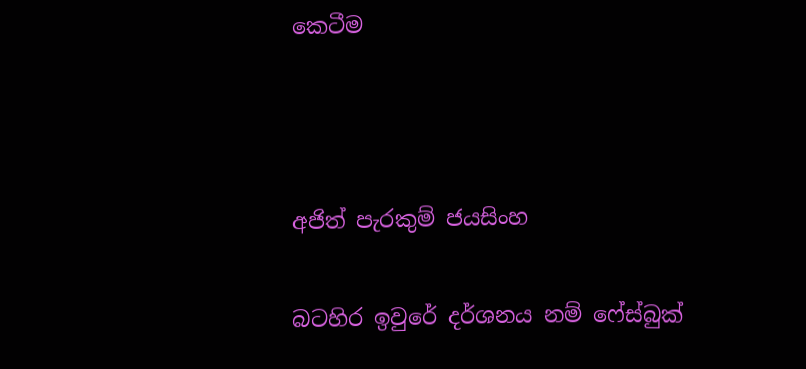කෙටීම



අජිත් පැරකුම් ජයසිංහ

බටහිර ඉවුරේ දර්ශනය නම් ෆේස්බුක්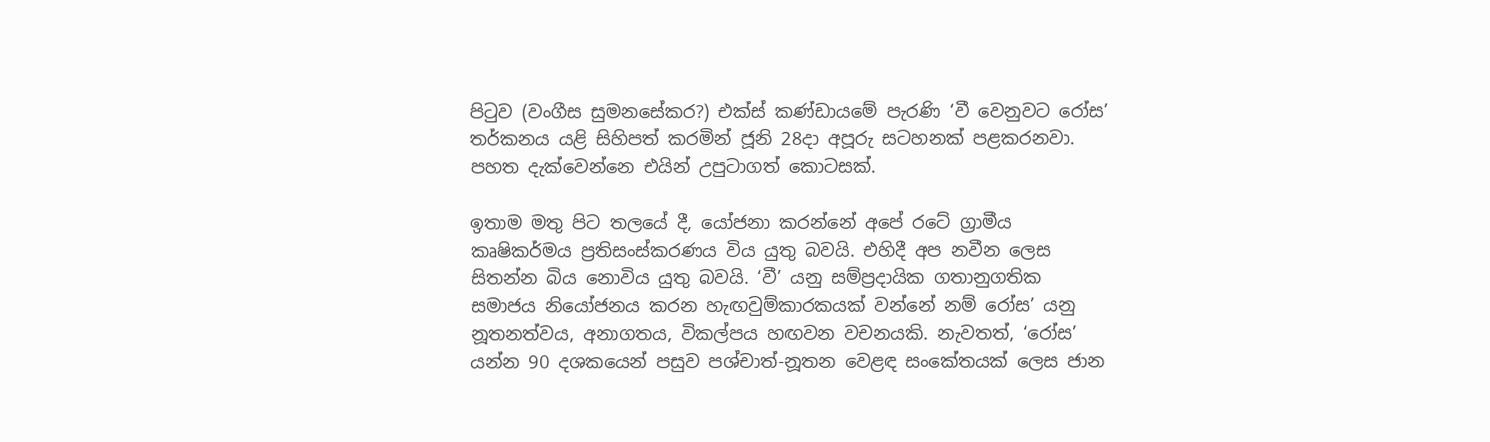පිටුව (වංගීස සුමනසේකර?) එක්ස් කණ්ඩායමේ පැරණි ‘වී වෙනුවට රෝස’ තර්කනය යළි සිහිපත් කරමින් ජූනි 28දා අපූරු සටහනක් පළකරනවා. පහත දැක්වෙන්නෙ එයින් උපුටාගත් කොටසක්.

ඉතාම මතු පිට තලයේ දී, යෝජනා කරන්නේ අපේ රටේ ග්‍රාමීය කෘෂිකර්මය ප්‍රතිසංස්කරණය විය යුතු බවයි. එහිදී අප නවීන ලෙස සිතන්න බිය නොවිය යුතු බවයි. ‘වී’ යනු සම්ප්‍රදායික ගතානුගතික සමාජය නියෝජනය කරන හැඟවුම්කාරකයක් වන්නේ නම් රෝස’ යනු නූතනත්වය, අනාගතය, විකල්පය හඟවන වචනයකි. නැවතත්, ‘රෝස’ යන්න 90 දශකයෙන් පසුව පශ්චාත්-නූතන වෙළඳ සංකේතයක් ලෙස ජාන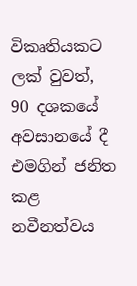විකෘතියකට ලක් වුවත්, 90 දශකයේ අවසානයේ දී එමගින් ජනිත කළ නවීනත්වය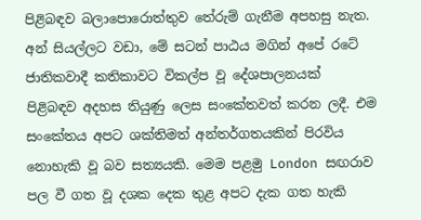පිළිබඳව බලාපොරොත්තුව තේරුම් ගැනීම අපහසු නැත. අන් සියල්ලට වඩා, මේ සටන් පාඨය මගින් අපේ රටේ ජාතිකවාදී කතිකාවට විකල්ප වූ දේශපාලනයක් පිළිබඳව අදහස තියුණු ලෙස සංකේතවත් කරන ලදී. එම සංකේතය අපට ශක්තිමත් අන්තර්ගතයකින් පිරවිය නොහැකි වූ බව සත්‍යයකි. මෙම පළමු London සඟරාව පල වී ගත වූ දශක දෙක තුළ අපට දැක ගත හැකි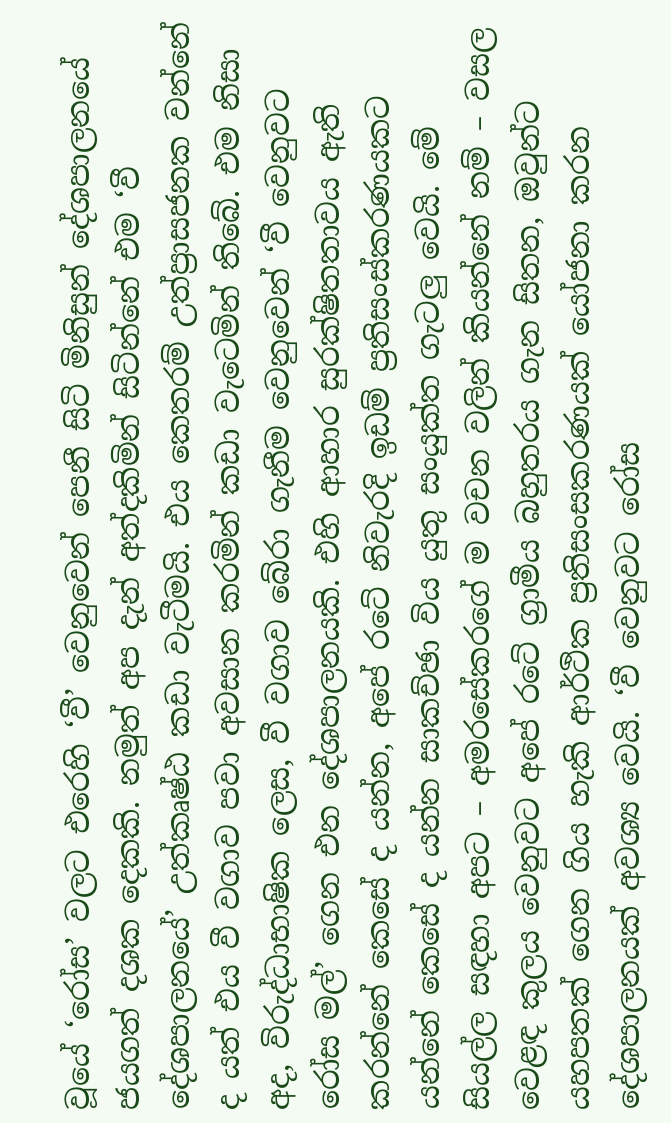වූයේ ‘රෝස’ වලට එරෙහි ‘වී’ වෙනුවෙන් පෙනී සිටි මිනිසුන් දේශපාලනයේ ජයගත් දශක දෙකකි. නමුත් අප දැන් අත්දකිමින් සිටින්නේ එම ‘වී දේශපාලනයේ’ උත්කෘෂ්ඨ කඩා වැටීමයි. එය කෙතරම් උත්ප්‍රාසජනක වන්නේ ද යත් එය වී වගාව පවා අවසාන කරමින් කඩා වැටෙමින් තිබේ. එම නිසා අද, විරුද්ධාභාෂික ලෙස, වී වගාව බේරා ගැනීම වෙනුවෙන් ‘වී වෙනුවට රෝස මල්’ ගෙන එන දේශපාලනයකි. එහි ආහාර සුරක්ෂිතතාවය ඇති කරන්නේ කෙසේ ද යන්න, අපේ රටේ නිවැරදි ඉඩම් ප්‍රතිසංස්කරණයකට යන්නේ කෙසේ ද යන්න සාකච්ඡා විය යුතු සංයුක්ත ගැටලු වෙයි. මේ සියල්ල සඳහා අපට – අමරසේකරගේ ම වචන වලින් කියන්නේ නම් – වසල වෙළඳ කුලය වෙනුවට අපේ රටේ ග්‍රාමීය බහුතරය ගැන සිතන, ඔවුන්ට යහපතක් ගෙන ගිය හැකි ආර්ථික ප්‍රතිසංසකරණයක් යෝජනා කරන දේශපාලනයක් අවශ්‍ය වෙයි. ‘වී වෙනුවට රෝස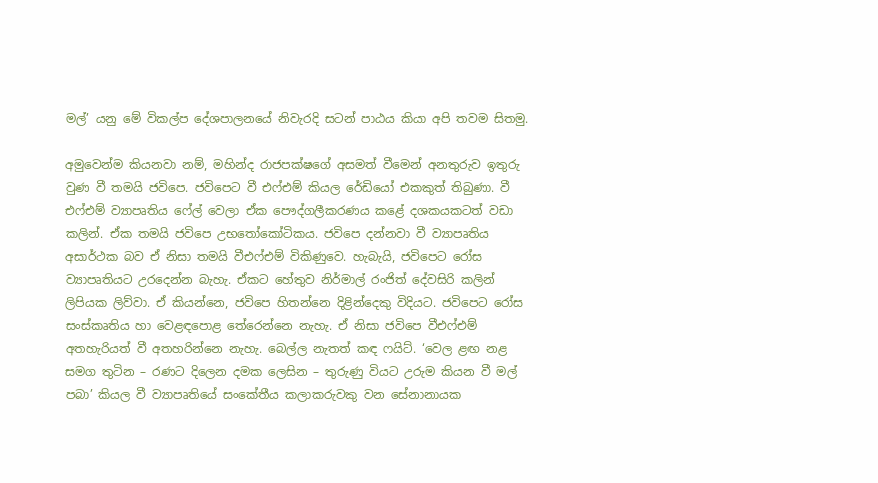මල්’ යනු මේ විකල්ප දේශපාලනයේ නිවැරදි සටන් පාඨය කියා අපි තවම සිතමු.

අමුවෙන්ම කියනවා නම්, මහින්ද රාජපක්ෂගේ අසමත් වීමෙන් අනතුරුව ඉතුරු වුණ වී තමයි ජවිපෙ. ජවිපෙට වී එෆ්එම් කියල රේඩියෝ එකකුත් තිබුණා. වී එෆ්එම් ව්‍යාපෘතිය ෆේල් වෙලා ඒක පෞද්ගලීකරණය කළේ දශකයකටත් වඩා කලින්. ඒක තමයි ජවිපෙ උභතෝකෝටිකය. ජවිපෙ දන්නවා වී ව්‍යාපෘතිය අසාර්ථක බව ඒ නිසා තමයි වීඑෆ්එම් විකිණුවෙ. හැබැයි, ජවිපෙට රෝස ව්‍යාපෘතියට උරදෙන්න බැහැ. ඒකට හේතුව නිර්මාල් රංජිත් දේවසිරි කලින් ලිපියක ලිව්වා. ඒ කියන්නෙ, ජවිපෙ හිතන්නෙ දිළින්දෙකු විදියට. ජවිපෙට රෝස සංස්කෘතිය හා වෙළඳපොළ තේරෙන්නෙ නැහැ. ඒ නිසා ජවිපෙ වීඑෆ්එම් අතහැරියත් වී අතහරින්නෙ නැහැ. බෙල්ල නැතත් කඳ ෆයිට්. ‘වෙල ළඟ නළ සමග තුටින – රණට දිලෙන දමක ලෙසින – තුරුණු වියට උරුම කියන වී මල් පබා’ කියල වී ව්‍යාපෘතියේ සංකේතීය කලාකරුවකු වන සේනානායක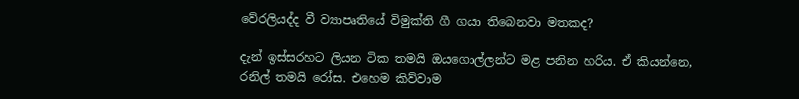වේරලියද්ද වී ව්‍යාපෘතියේ විමුක්ති ගී ගයා තිබෙනවා මතකද?

දැන් ඉස්සරහට ලියන ටික තමයි ඔයගොල්ලන්ට මළ පනින හරිය. ඒ කියන්නෙ, රනිල් තමයි රෝස. එහෙම කිව්වාම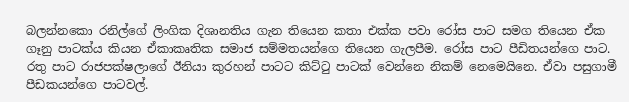බලන්නකො රනිල්ගේ ලිංගික දිශානතිය ගැන තියෙන කතා එක්ක පවා රෝස පාට සමග තියෙන ඒක ගෑනු පාටක්ය කියන ඒකාකෘතික සමාජ සම්මතයන්ගෙ තියෙන ගැලපීම. රෝස පාට පීඩිතයන්ගෙ පාට. රතු පාට රාජපක්ෂලාගේ ඊනියා කුරහන් පාටට කිට්ටු පාටක් වෙන්නෙ නිකම් නෙමෙයිනෙ. ඒවා පසුගාමී පීඩකයන්ගෙ පාටවල්.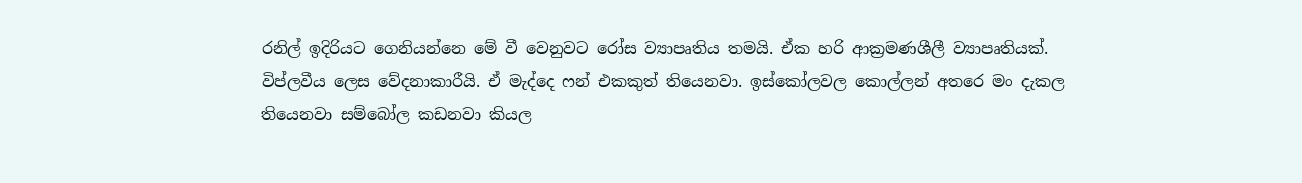රනිල් ඉදිරියට ගෙනියන්නෙ මේ වී වෙනුවට රෝස ව්‍යාපෘතිය තමයි. ඒක හරි ආක්‍රමණශීලී ව්‍යාපෘතියක්. විප්ලවීය ලෙස වේදනාකාරීයි. ඒ මැද්දෙ ෆන් එකකුත් තියෙනවා. ඉස්කෝලවල කොල්ලන් අතරෙ මං දැකල තියෙනවා සම්බෝල කඩනවා කියල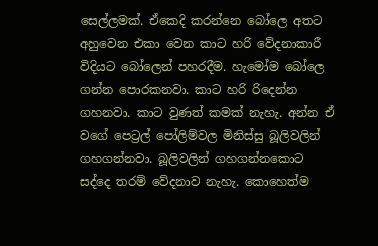සෙල්ලමක්. ඒකෙදි කරන්නෙ බෝලෙ අතට අහුවෙන එකා වෙන කාට හරි වේදනාකාරී විදියට බෝලෙන් පහරදීම. හැමෝම බෝලෙ ගන්න පොරකනවා. කාට හරි රිදෙන්න ගහනවා. කාට වුණත් කමක් නැහැ. අන්න ඒ වගේ පෙට්‍රල් පෝලිම්වල මිනිස්සු බූලිවලින් ගහගන්නවා. බූලිවලින් ගහගන්නකොට සද්දෙ තරම් වේදනාව නැහැ. කොහෙත්ම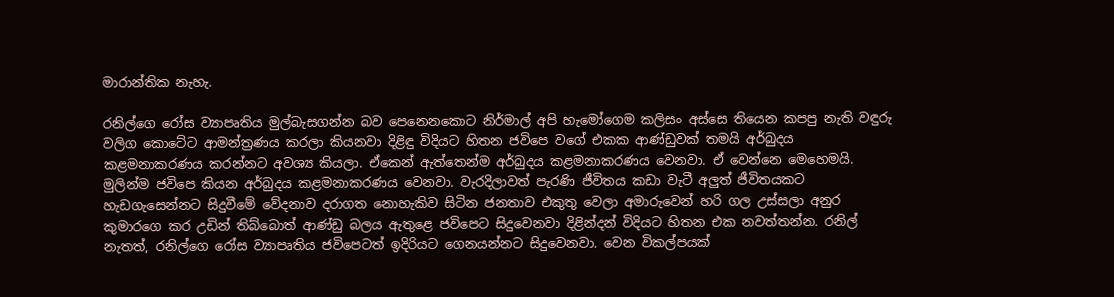මාරාන්තික නැහැ.

රනිල්ගෙ රෝස ව්‍යාපෘතිය මුල්බැසගන්න බව පෙනෙනකොට නිර්මාල් අපි හැමෝගෙම කලිසං අස්සෙ තියෙන කපපු නැති වඳුරු වලිග කොටේට ආමන්ත්‍රණය කරලා කියනවා දිළිඳු විදියට හිතන ජවිපෙ වගේ එකක ආණ්ඩුවක් තමයි අර්බුදය කළමනාකරණය කරන්නට අවශ්‍ය කියලා. ඒකෙන් ඇත්තෙන්ම අර්බුදය කළමනාකරණය වෙනවා. ඒ වෙන්නෙ මෙහෙමයි. මුලින්ම ජවිපෙ කියන අර්බුදය කළමනාකරණය වෙනවා. වැරදිලාවත් පැරණි ජීවිතය කඩා වැටී අලුත් ජීවිතයකට හැඩගැසෙන්නට සිදුවීමේ වේදනාව දරාගත නොහැකිව සිටින ජනතාව එකුතු වෙලා අමාරුවෙන් හරි ගල උස්සලා අනුර කුමාරගෙ කර උඩින් තිබ්බොත් ආණ්ඩු බලය ඇතුළෙ ජවිපෙට සිදුවෙනවා දිළින්දන් විදියට හිතන එක නවත්තන්න. රනිල් නැතත්, රනිල්ගෙ රෝස ව්‍යාපෘතිය ජවිපෙටත් ඉදිරියට ගෙනයන්නට සිදුවෙනවා. වෙන විකල්පයක්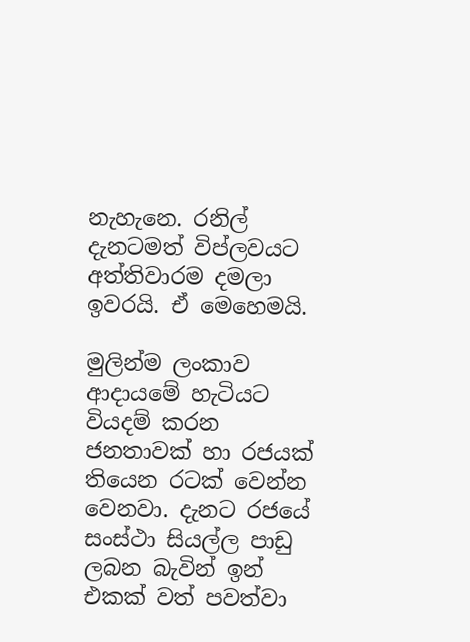නැහැනෙ. රනිල් දැනටමත් විප්ලවයට අත්තිවාරම දමලා ඉවරයි. ඒ මෙහෙමයි.

මුලින්ම ලංකාව ආදායමේ හැටියට වියදම් කරන ජනතාවක් හා රජයක් තියෙන රටක් වෙන්න වෙනවා. දැනට රජයේ සංස්ථා සියල්ල පාඩු ලබන බැවින් ඉන් එකක් වත් පවත්වා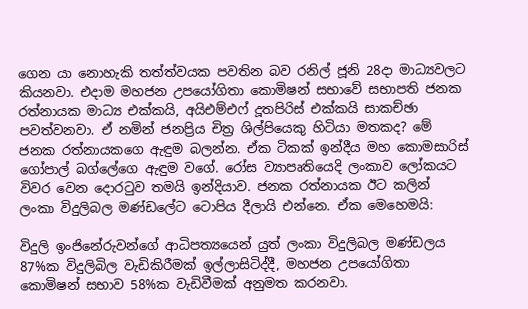ගෙන යා නොහැකි තත්ත්වයක පවතින බව රනිල් ජූනි 28දා මාධ්‍යවලට කියනවා. එදාම මහජන උපයෝගිතා කොමිෂන් සභාවේ සභාපති ජනක රත්නායක මාධ්‍ය එක්කයි, අයිඑම්එෆ් දූතපිරිස් එක්කයි සාකච්ඡා පවත්වනවා. ඒ නමින් ජනප්‍රිය චිත්‍ර ශිල්පියෙකු හිටියා මතකද? මේ ජනක රත්නායකගෙ ඇඳුම බලන්න. ඒක ටිකක් ඉන්දීය මහ කොමසාරිස් ගෝපාල් බග්ලේගෙ ඇඳුම වගේ. රෝස ව්‍යාපෘතියෙදි ලංකාව ලෝකයට විවර වෙන දොරටුව තමයි ඉන්දියාව. ජනක රත්නායක ඊට කලින් ලංකා විදුලිබල මණ්ඩලේට ටොපිය දීලායි එන්නෙ. ඒක මෙහෙමයි:

විදුලි ඉංජිනේරුවන්ගේ ආධිපත්‍යයෙන් යුත් ලංකා විදුලිබල මණ්ඩලය 87%ක විදුලිබිල වැඩිකිරීමක් ඉල්ලාසිටිද්දී, මහජන උපයෝගිතා කොමිෂන් සභාව 58%ක වැඩිවීමක් අනුමත කරනවා.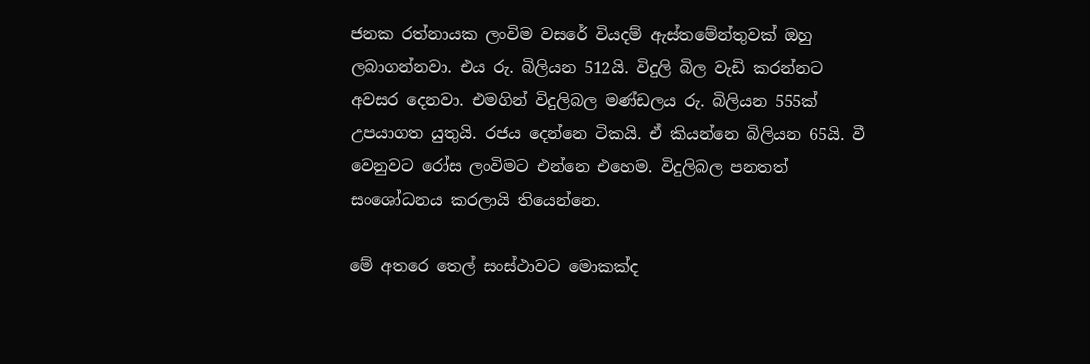ජනක රත්නායක ලංවිම වසරේ වියදම් ඇස්තමේන්තුවක් ඔහු ලබාගන්නවා. එය රු. බිලියන 512යි. විදුලි බිල වැඩි කරන්නට අවසර දෙනවා. එමගින් විදුලිබල මණ්ඩලය රු. බිලියන 555ක් උපයාගත යුතුයි. රජය දෙන්නෙ ටිකයි. ඒ කියන්නෙ බිලියන 65යි. වී වෙනුවට රෝස ලංවිමට එන්නෙ එහෙම. විදුලිබල පනතත් සංශෝධනය කරලායි තියෙන්නෙ.

මේ අතරෙ තෙල් සංස්ථාවට මොකක්ද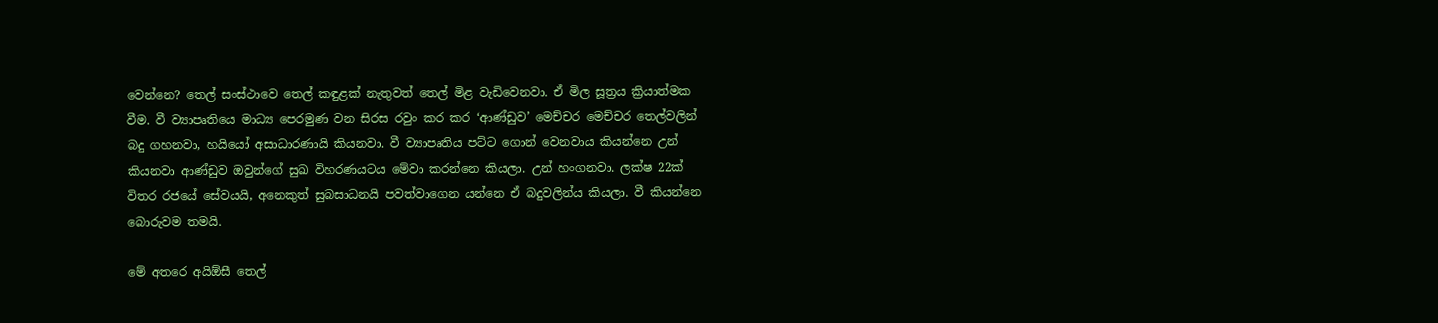වෙන්නෙ? තෙල් සංස්ථාවෙ තෙල් කඳුළක් නැතුවත් තෙල් මිළ වැඩිවෙනවා. ඒ මිල සූත්‍රය ක්‍රියාත්මක වීම. වී ව්‍යාපෘතියෙ මාධ්‍ය පෙරමුණ වන සිරස රවුං කර කර ‘ආණ්ඩුව’ මෙච්චර මෙච්චර තෙල්වලින් බදු ගහනවා, හයියෝ අසාධාරණායි කියනවා. වී ව්‍යාපෘතිය පට්ට ගොන් වෙනවාය කියන්නෙ උන් කියනවා ආණ්ඩුව ඔවුන්ගේ සුඛ විහරණයටය මේවා කරන්නෙ කියලා. උන් හංගනවා. ලක්ෂ 22ක් විතර රජයේ සේවයයි, අනෙකුත් සුබසාධනයි පවත්වාගෙන යන්නෙ ඒ බදුවලින්ය කියලා. වී කියන්නෙ බොරුවම තමයි.

මේ අතරෙ අයිඕසී තෙල්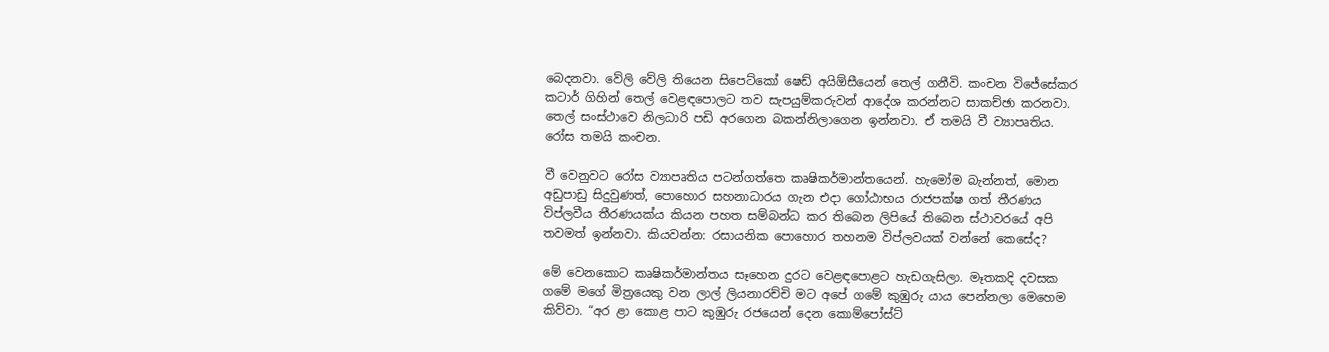බෙදනවා. වේලි වේලි තියෙන සිපෙට්කෝ ෂෙඩ් අයිඕසීයෙන් තෙල් ගනීවි. කංචන විජේසේකර කටාර් ගිහින් තෙල් වෙළඳපොලට තව සැපයුම්කරුවන් ආදේශ කරන්නට සාකච්ඡා කරනවා. තෙල් සංස්ථාවෙ නිලධාරි පඩි අරගෙන බකන්නිලාගෙන ඉන්නවා. ඒ තමයි වී ව්‍යාපෘතිය. රෝස තමයි කංචන.

වී වෙනුවට රෝස ව්‍යාපෘතිය පටන්ගත්තෙ කෘෂිකර්මාන්තයෙන්. හැමෝම බැන්නත්, මොන අඩුපාඩු සිදුවුණත්, පොහොර සහනාධාරය ගැන එදා ගෝඨාභය රාජපක්ෂ ගත් තීරණය විප්ලවීය තීරණයක්ය කියන පහත සම්බන්ධ කර තිබෙන ලිපියේ තිබෙන ස්ථාවරයේ අපි තවමත් ඉන්නවා. කියවන්න: රසායනික පොහොර තහනම විප්ලවයක් වන්නේ කෙසේද?

මේ වෙනකොට කෘෂිකර්මාන්තය සෑහෙන දුරට වෙළඳපොළට හැඩගැසිලා. මෑතකදි දවසක ගමේ මගේ මිත්‍රයෙකු වන ලාල් ලියනාරච්චි මට අපේ ගමේ කුඹුරු යාය පෙන්නලා මෙහෙම කිව්වා. “අර ළා කොළ පාට කුඹුරු රජයෙන් දෙන කොම්පෝස්ට්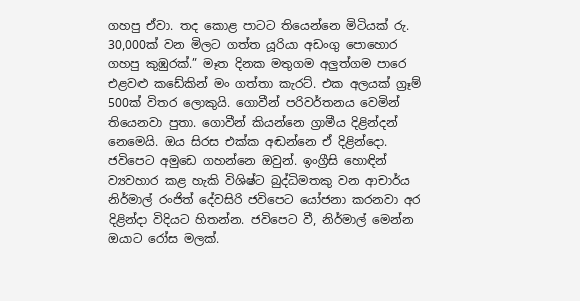ගහපු ඒවා. තද කොළ පාටට තියෙන්නෙ මිටියක් රු. 30,000ක් වන මිලට ගත්ත යූරියා අඩංගු පොහොර ගහපු කුඹුරක්.” මෑත දිනක මතුගම අලුත්ගම පාරෙ එළවළු කඩේකින් මං ගත්තා කැරට්. එක අලයක් ග්‍රෑම් 500ක් විතර ලොකුයි. ගොවීන් පරිවර්තනය වෙමින් තියෙනවා පුතා. ගොවීන් කියන්නෙ ග්‍රාමීය දිළින්දන් නෙමෙයි. ඔය සිරස එක්ක අඬන්නෙ ඒ දිළින්දො. ජවිපෙට අමුඩෙ ගහන්නෙ ඔවුන්. ඉංග්‍රීසි හොඳින් ව්‍යවහාර කළ හැකි විශිෂ්ට බුද්ධිමතකු වන ආචාර්ය නිර්මාල් රංජිත් දේවසිරි ජවිපෙට යෝජනා කරනවා අර දිළින්දා විදියට හිතන්න. ජවිපෙට වී, නිර්මාල් මෙන්න ඔයාට රෝස මලක්.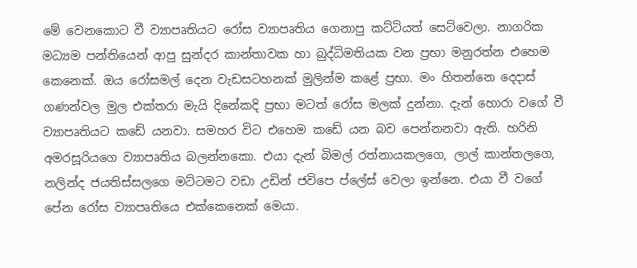මේ වෙනකොට වී ව්‍යාපෘතියට රෝස ව්‍යාපෘතිය ගෙනාපු කට්ටියත් සෙට්වෙලා. නාගරික මධ්‍යම පන්තියෙන් ආපු සුන්දර කාන්තාවක හා බුද්ධිමතියක වන ප්‍රභා මනුරත්න එහෙම කෙනෙක්. ඔය රෝසමල් දෙන වැඩසටහනක් මුලින්ම කළේ ප්‍රභා. මං හිතන්නෙ දෙදාස් ගණන්වල මුල එක්තරා මැයි දිනේකදි ප්‍රභා මටත් රෝස මලක් දුන්නා. දැන් හොරා වගේ වී ව්‍යාපෘතියට කඩේ යනවා. සමහර විට එහෙම කඩේ යන බව පෙන්නනවා ඇති. හරිනි අමරසූරියගෙ ව්‍යාපෘතිය බලන්නකො. එයා දැන් බිමල් රත්නායකලගෙ, ලාල් කාන්තලගෙ, නලින්ද ජයතිස්සලගෙ මට්ටමට වඩා උඩින් ජවිපෙ ප්ලේස් වෙලා ඉන්නෙ. එයා වී වගේ පේන රෝස ව්‍යාපෘතියෙ එක්කෙනෙක් මෙයා.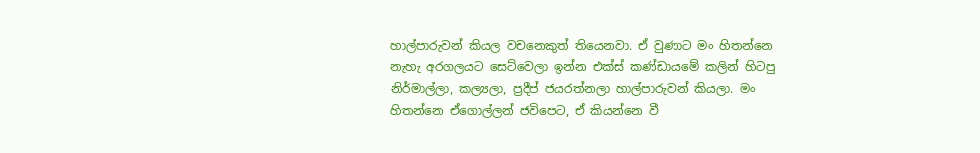හාල්පාරුවන් කියල වචනෙකුත් තියෙනවා. ඒ වුණාට මං හිතන්නෙ නැහැ අරගලයට සෙට්වෙලා ඉන්න එක්ස් කණ්ඩායමේ කලින් හිටපු නිර්මාල්ලා, කල්‍යලා, ප්‍රදීප් ජයරත්නලා හාල්පාරුවන් කියලා. මං හිතන්නෙ ඒගොල්ලන් ජවිපෙට, ඒ කියන්නෙ වී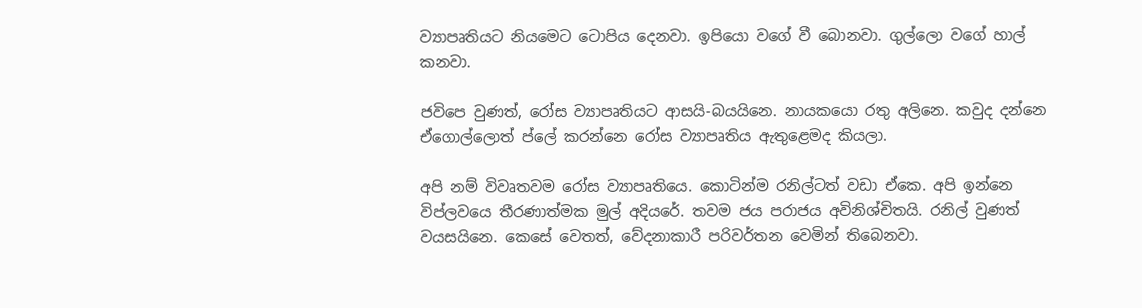ව්‍යාපෘතියට නියමෙට ටොපිය දෙනවා. ඉපියො වගේ වී බොනවා. ගුල්ලො වගේ හාල් කනවා.

ජවිපෙ වුණත්, රෝස ව්‍යාපෘතියට ආසයි-බයයිනෙ. නායකයො රතු අලිනෙ. කවුද දන්නෙ ඒගොල්ලොත් ප්ලේ කරන්නෙ රෝස ව්‍යාපෘතිය ඇතුළෙමද කියලා.

අපි නම් විවෘතවම රෝස ව්‍යාපෘතියෙ. කොටින්ම රනිල්ටත් වඩා ඒකෙ. අපි ඉන්නෙ විප්ලවයෙ තීරණාත්මක මුල් අදියරේ. තවම ජය පරාජය අවිනිශ්චිතයි. රනිල් වුණත් වයසයිනෙ. කෙසේ වෙතත්, වේදනාකාරී පරිවර්තන වෙමින් තිබෙනවා.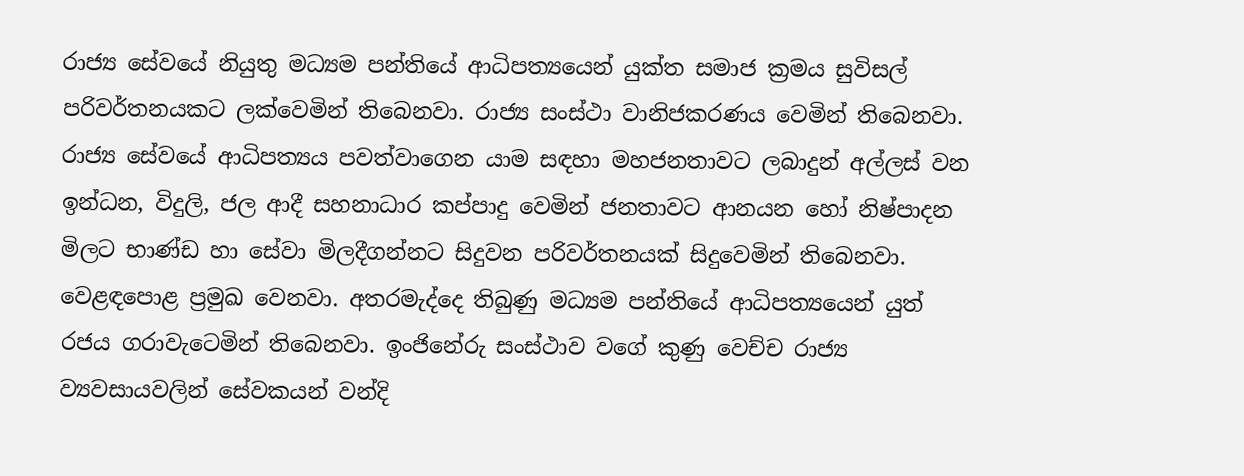රාජ්‍ය සේවයේ නියුතු මධ්‍යම පන්තියේ ආධිපත්‍යයෙන් යුක්ත සමාජ ක්‍රමය සුවිසල් පරිවර්තනයකට ලක්වෙමින් තිබෙනවා. රාජ්‍ය සංස්ථා වානිජකරණය වෙමින් තිබෙනවා. රාජ්‍ය සේවයේ ආධිපත්‍යය පවත්වාගෙන යාම සඳහා මහජනතාවට ලබාදුන් අල්ලස් වන ඉන්ධන, විදුලි, ජල ආදී සහනාධාර කප්පාදු වෙමින් ජනතාවට ආනයන හෝ නිෂ්පාදන මිලට භාණ්ඩ හා සේවා මිලදීගන්නට සිදුවන පරිවර්තනයක් සිදුවෙමින් තිබෙනවා. වෙළඳපොළ ප්‍රමුඛ වෙනවා. අතරමැද්දෙ තිබුණු මධ්‍යම පන්තියේ ආධිපත්‍යයෙන් යුත් රජය ගරාවැටෙමින් තිබෙනවා. ඉංජිනේරු සංස්ථාව වගේ කුණු වෙච්ච රාජ්‍ය ව්‍යවසායවලින් සේවකයන් වන්දි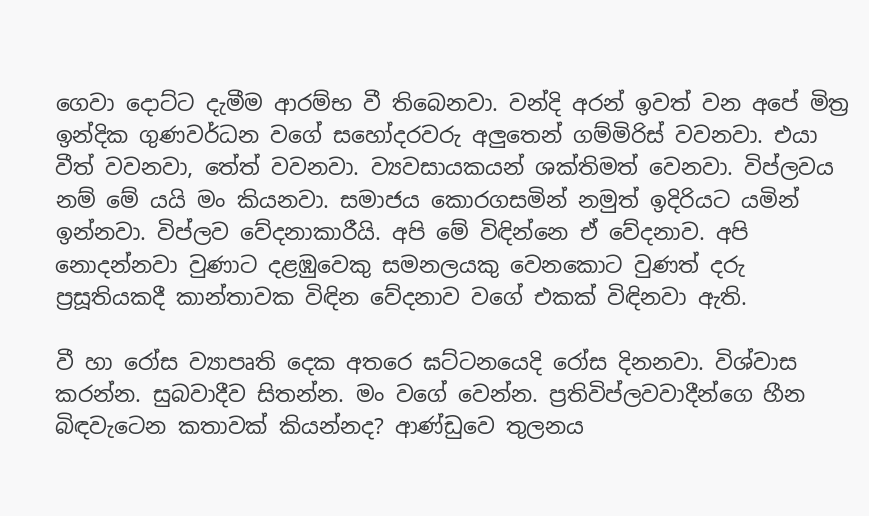ගෙවා දොට්ට දැමීම ආරම්භ වී තිබෙනවා. වන්දි අරන් ඉවත් වන අපේ මිත්‍ර ඉන්දික ගුණවර්ධන වගේ සහෝදරවරු අලුතෙන් ගම්මිරිස් වවනවා. එයා වීත් වවනවා, තේත් වවනවා. ව්‍යවසායකයන් ශක්තිමත් වෙනවා. විප්ලවය නම් මේ යයි මං කියනවා. සමාජය කොරගසමින් නමුත් ඉදිරියට යමින් ඉන්නවා. විප්ලව වේදනාකාරීයි. අපි මේ විඳින්නෙ ඒ වේදනාව. අපි නොදන්නවා වුණාට දළඹුවෙකු සමනලයකු වෙනකොට වුණත් දරු ප්‍රසූතියකදී කාන්තාවක විඳින වේදනාව වගේ එකක් විඳිනවා ඇති.

වී හා රෝස ව්‍යාපෘති දෙක අතරෙ ඝට්ටනයෙදි රෝස දිනනවා. විශ්වාස කරන්න. සුබවාදීව සිතන්න. මං වගේ වෙන්න. ප්‍රතිවිප්ලවවාදීන්ගෙ හීන බිඳවැටෙන කතාවක් කියන්නද? ආණ්ඩුවෙ තුලනය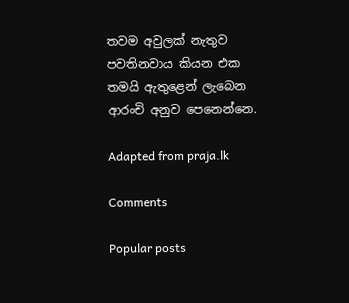තවම අවුලක් නැතුව පවතිනවාය කියන එක තමයි ඇතුළෙන් ලැබෙන ආරංචි අනුව පෙනෙන්නෙ.

Adapted from praja.lk

Comments

Popular posts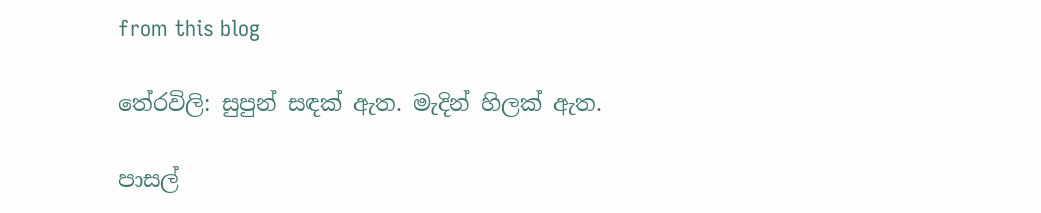from this blog

තේරවිලි: සුපුන් සඳක් ඇත. මැදින් හිලක් ඇත.

පාසල්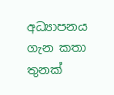අධ්‍යාපනය ගැන කතා තුනක්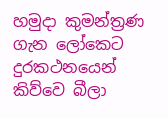හමුදා කුමන්ත්‍රණ ගැන ලෝකෙට දුරකථනයෙන් කිව්වෙ බීලා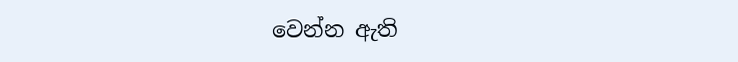වෙන්න ඇති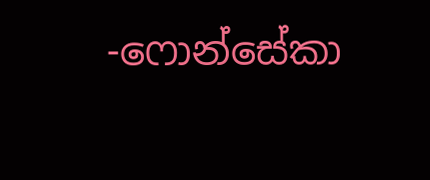-ෆොන්සේකා